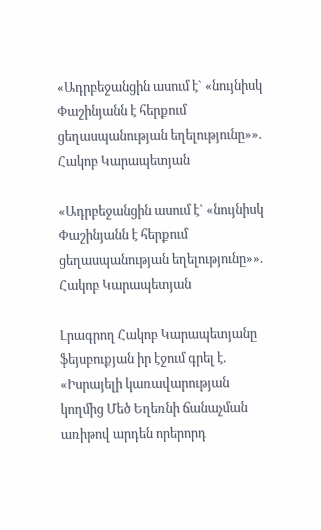«Ադրբեջանցին ասում է` «նույնիսկ Փաշինյանն է հերքում ցեղասպանության եղելությունը»». Հակոբ Կարապետյան

«Ադրբեջանցին ասում է` «նույնիսկ Փաշինյանն է հերքում ցեղասպանության եղելությունը»». Հակոբ Կարապետյան

Լրագրող Հակոբ Կարապետյանը ֆեյսբուքյան իր էջում գրել է. «Իսրայելի կառավարության կողմից Մեծ Եղեռնի ճանաչման առիթով արդեն որերորդ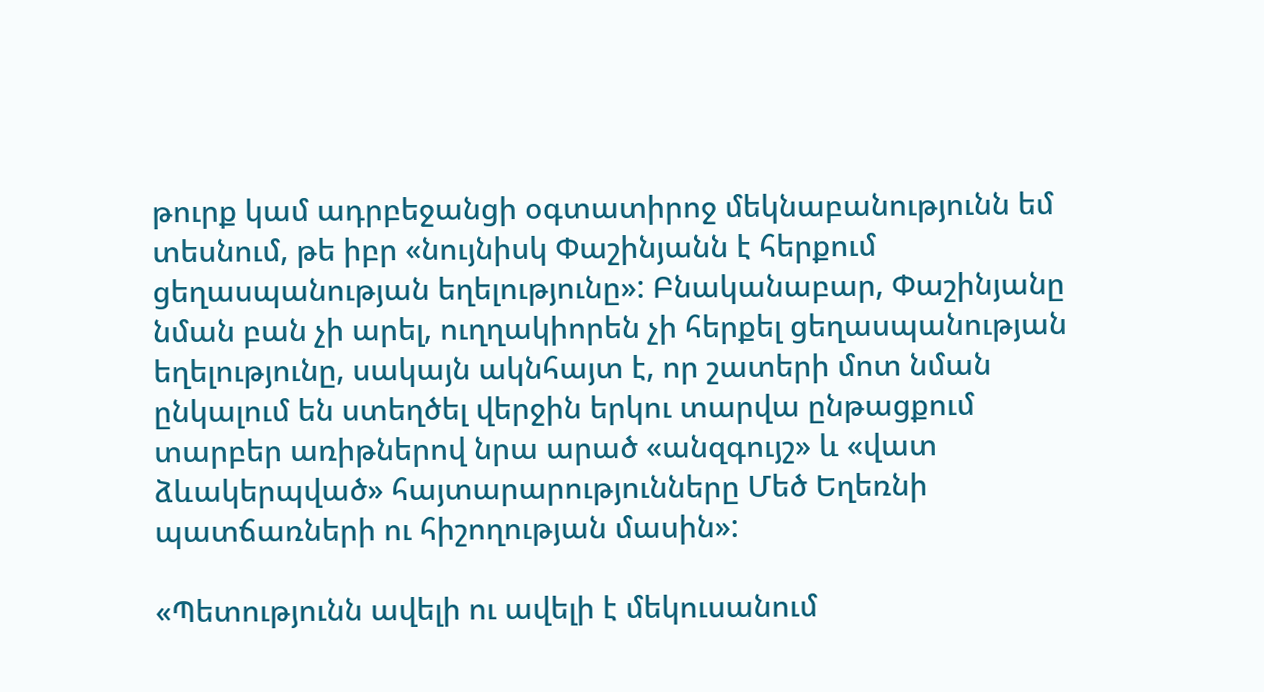թուրք կամ ադրբեջանցի օգտատիրոջ մեկնաբանությունն եմ տեսնում, թե իբր «նույնիսկ Փաշինյանն է հերքում ցեղասպանության եղելությունը»: Բնականաբար, Փաշինյանը նման բան չի արել, ուղղակիորեն չի հերքել ցեղասպանության եղելությունը, սակայն ակնհայտ է, որ շատերի մոտ նման ընկալում են ստեղծել վերջին երկու տարվա ընթացքում տարբեր առիթներով նրա արած «անզգույշ» և «վատ ձևակերպված» հայտարարությունները Մեծ Եղեռնի պատճառների ու հիշողության մասին»:

«Պետությունն ավելի ու ավելի է մեկուսանում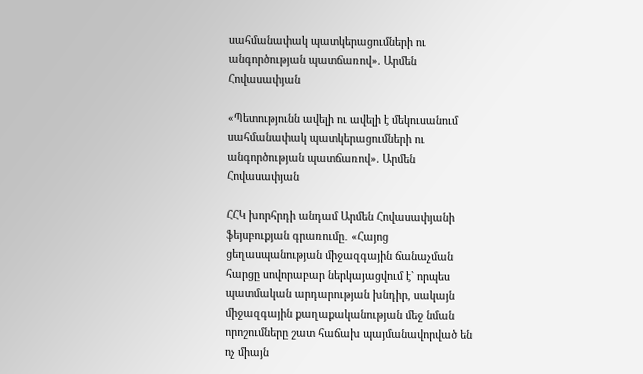սահմանափակ պատկերացումների ու անգործության պատճառով». Արմեն Հովասափյան

«Պետությունն ավելի ու ավելի է մեկուսանում սահմանափակ պատկերացումների ու անգործության պատճառով». Արմեն Հովասափյան

ՀՀԿ խորհրդի անդամ Արմեն Հովասափյանի ֆեյսբուքյան գրառումը․ «Հայոց ցեղասպանության միջազգային ճանաչման հարցը սովորաբար ներկայացվում է` որպես պատմական արդարության խնդիր, սակայն միջազգային քաղաքականության մեջ նման որոշումները շատ հաճախ պայմանավորված են ոչ միայն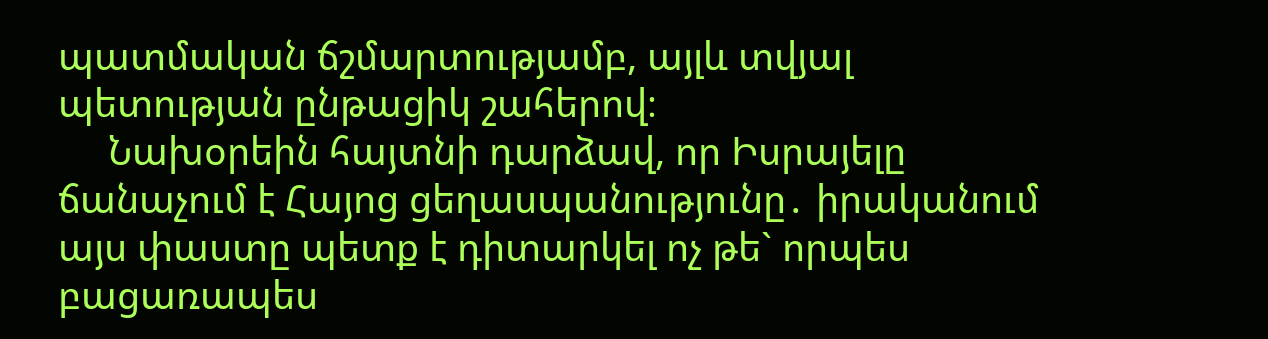պատմական ճշմարտությամբ, այլև տվյալ պետության ընթացիկ շահերով։
     Նախօրեին հայտնի դարձավ, որ Իսրայելը ճանաչում է Հայոց ցեղասպանությունը․ իրականում այս փաստը պետք է դիտարկել ոչ թե` որպես բացառապես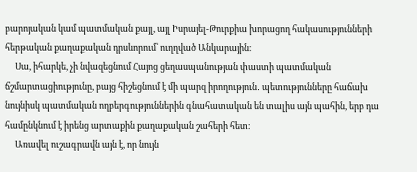բարոյական կամ պատմական քայլ, այլ Իսրայել-Թուրքիա խորացող հակասությունների հերթական քաղաքական դրսևորում՝ ուղղված Անկարային։
     Սա, իհարկե, չի նվազեցնում Հայոց ցեղասպանության փաստի պատմական ճշմարտացիությունը, բայց հիշեցնում է մի պարզ իրողություն․ պետությունները հաճախ նույնիսկ պատմական ողբերգություններին գնահատական են տալիս այն պահին, երբ դա համընկնում է իրենց արտաքին քաղաքական շահերի հետ։
     Առավել ուշագրավն այն է, որ նույն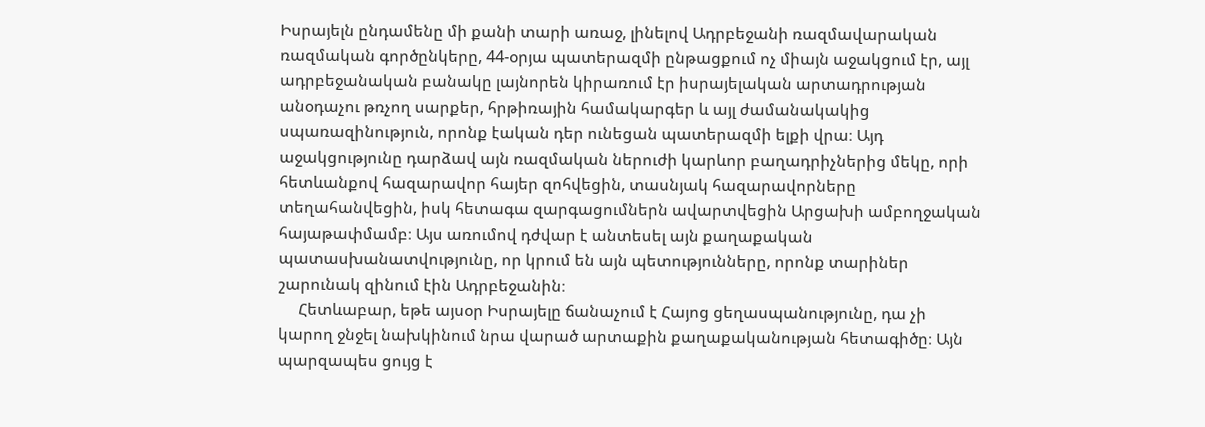Իսրայելն ընդամենը մի քանի տարի առաջ, լինելով Ադրբեջանի ռազմավարական ռազմական գործընկերը, 44-օրյա պատերազմի ընթացքում ոչ միայն աջակցում էր, այլ ադրբեջանական բանակը լայնորեն կիրառում էր իսրայելական արտադրության անօդաչու թռչող սարքեր, հրթիռային համակարգեր և այլ ժամանակակից սպառազինություն, որոնք էական դեր ունեցան պատերազմի ելքի վրա։ Այդ աջակցությունը դարձավ այն ռազմական ներուժի կարևոր բաղադրիչներից մեկը, որի հետևանքով հազարավոր հայեր զոհվեցին, տասնյակ հազարավորները տեղահանվեցին, իսկ հետագա զարգացումներն ավարտվեցին Արցախի ամբողջական հայաթափմամբ։ Այս առումով դժվար է անտեսել այն քաղաքական պատասխանատվությունը, որ կրում են այն պետությունները, որոնք տարիներ շարունակ զինում էին Ադրբեջանին։
     Հետևաբար, եթե այսօր Իսրայելը ճանաչում է Հայոց ցեղասպանությունը, դա չի կարող ջնջել նախկինում նրա վարած արտաքին քաղաքականության հետագիծը։ Այն պարզապես ցույց է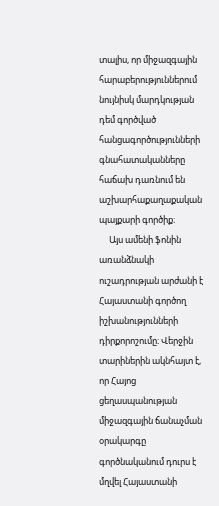տալիս, որ միջազգային հարաբերություններում նույնիսկ մարդկության դեմ գործված հանցագործությունների գնահատականները հաճախ դառնում են աշխարհաքաղաքական պայքարի գործիք։
     Այս ամենի ֆոնին առանձնակի ուշադրության արժանի է Հայաստանի գործող իշխանությունների դիրքորոշումը։ Վերջին տարիներին ակնհայտ է, որ Հայոց ցեղասպանության միջազգային ճանաչման օրակարգը գործնականում դուրս է մղվել Հայաստանի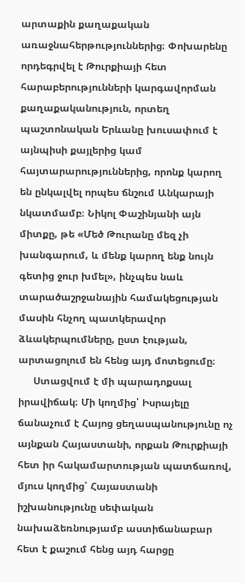արտաքին քաղաքական առաջնահերթություններից։ Փոխարենը որդեգրվել է Թուրքիայի հետ հարաբերությունների կարգավորման քաղաքականություն, որտեղ պաշտոնական Երևանը խուսափում է այնպիսի քայլերից կամ հայտարարություններից, որոնք կարող են ընկալվել որպես ճնշում Անկարայի նկատմամբ։ Նիկոլ Փաշինյանի այն միտքը, թե «Մեծ Թուրանը մեզ չի խանգարում, և մենք կարող ենք նույն գետից ջուր խմել», ինչպես նաև տարածաշրջանային համակեցության մասին հնչող պատկերավոր ձևակերպումները, ըստ էության, արտացոլում են հենց այդ մոտեցումը։
     Ստացվում է մի պարադոքսալ իրավիճակ։ Մի կողմից՝ Իսրայելը ճանաչում է Հայոց ցեղասպանությունը ոչ այնքան Հայաստանի, որքան Թուրքիայի հետ իր հակամարտության պատճառով, մյուս կողմից՝ Հայաստանի իշխանությունը սեփական նախաձեռնությամբ աստիճանաբար հետ է քաշում հենց այդ հարցը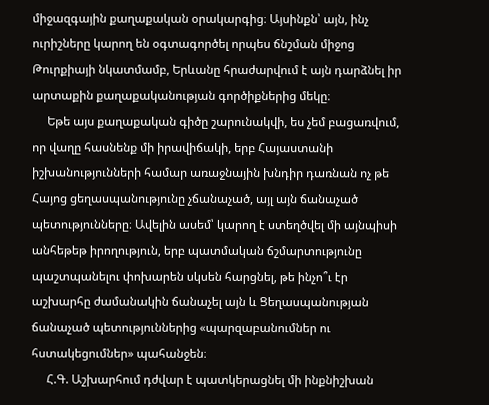միջազգային քաղաքական օրակարգից։ Այսինքն՝ այն, ինչ ուրիշները կարող են օգտագործել որպես ճնշման միջոց Թուրքիայի նկատմամբ, Երևանը հրաժարվում է այն դարձնել իր արտաքին քաղաքականության գործիքներից մեկը։
     Եթե այս քաղաքական գիծը շարունակվի, ես չեմ բացառվում, որ վաղը հասնենք մի իրավիճակի, երբ Հայաստանի իշխանությունների համար առաջնային խնդիր դառնան ոչ թե Հայոց ցեղասպանությունը չճանաչած, այլ այն ճանաչած պետությունները։ Ավելին ասեմ՝ կարող է ստեղծվել մի այնպիսի անհեթեթ իրողություն, երբ պատմական ճշմարտությունը պաշտպանելու փոխարեն սկսեն հարցնել, թե ինչո՞ւ էր աշխարհը ժամանակին ճանաչել այն և Ցեղասպանության ճանաչած պետություններից «պարզաբանումներ ու հստակեցումներ» պահանջեն։
     Հ.Գ. Աշխարհում դժվար է պատկերացնել մի ինքնիշխան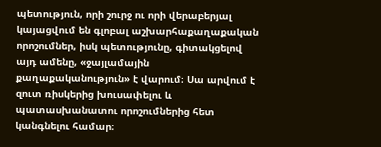պետություն, որի շուրջ ու որի վերաբերյալ կայացվում են գլոբալ աշխարհաքաղաքական որոշումներ, իսկ պետությունը, գիտակցելով այդ ամենը, «ջայլամային քաղաքականություն» է վարում։ Սա արվում է զուտ ռիսկերից խուսափելու և պատասխանատու որոշումներից հետ կանգնելու համար։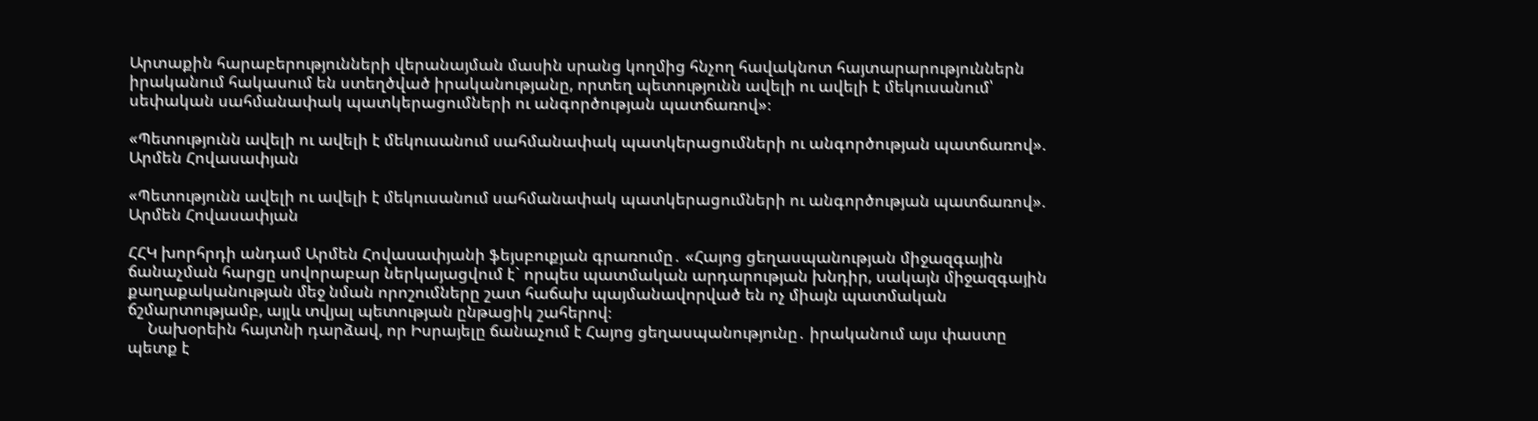Արտաքին հարաբերությունների վերանայման մասին սրանց կողմից հնչող հավակնոտ հայտարարություններն իրականում հակասում են ստեղծված իրականությանը, որտեղ պետությունն ավելի ու ավելի է մեկուսանում՝ սեփական սահմանափակ պատկերացումների ու անգործության պատճառով»։

«Պետությունն ավելի ու ավելի է մեկուսանում սահմանափակ պատկերացումների ու անգործության պատճառով». Արմեն Հովասափյան

«Պետությունն ավելի ու ավելի է մեկուսանում սահմանափակ պատկերացումների ու անգործության պատճառով». Արմեն Հովասափյան

ՀՀԿ խորհրդի անդամ Արմեն Հովասափյանի ֆեյսբուքյան գրառումը․ «Հայոց ցեղասպանության միջազգային ճանաչման հարցը սովորաբար ներկայացվում է` որպես պատմական արդարության խնդիր, սակայն միջազգային քաղաքականության մեջ նման որոշումները շատ հաճախ պայմանավորված են ոչ միայն պատմական ճշմարտությամբ, այլև տվյալ պետության ընթացիկ շահերով։
     Նախօրեին հայտնի դարձավ, որ Իսրայելը ճանաչում է Հայոց ցեղասպանությունը․ իրականում այս փաստը պետք է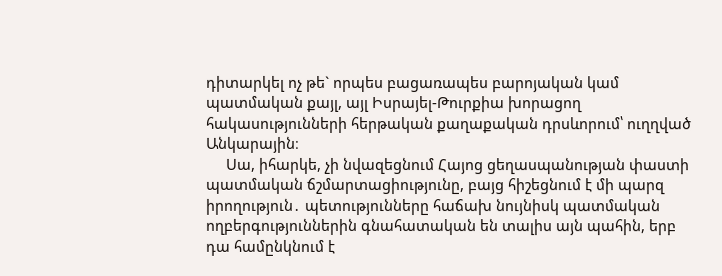դիտարկել ոչ թե` որպես բացառապես բարոյական կամ պատմական քայլ, այլ Իսրայել-Թուրքիա խորացող հակասությունների հերթական քաղաքական դրսևորում՝ ուղղված Անկարային։
     Սա, իհարկե, չի նվազեցնում Հայոց ցեղասպանության փաստի պատմական ճշմարտացիությունը, բայց հիշեցնում է մի պարզ իրողություն․ պետությունները հաճախ նույնիսկ պատմական ողբերգություններին գնահատական են տալիս այն պահին, երբ դա համընկնում է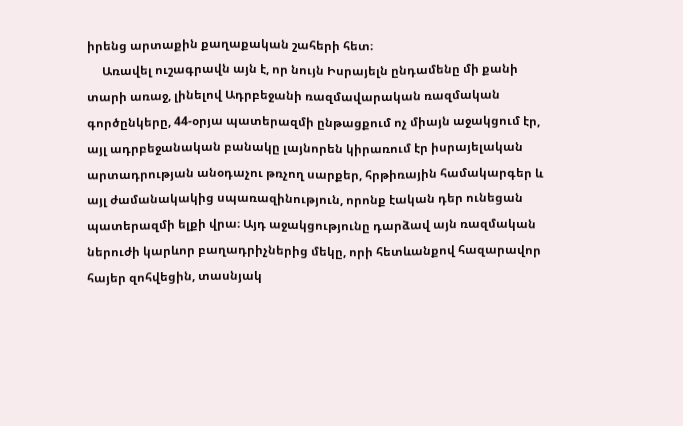իրենց արտաքին քաղաքական շահերի հետ։
     Առավել ուշագրավն այն է, որ նույն Իսրայելն ընդամենը մի քանի տարի առաջ, լինելով Ադրբեջանի ռազմավարական ռազմական գործընկերը, 44-օրյա պատերազմի ընթացքում ոչ միայն աջակցում էր, այլ ադրբեջանական բանակը լայնորեն կիրառում էր իսրայելական արտադրության անօդաչու թռչող սարքեր, հրթիռային համակարգեր և այլ ժամանակակից սպառազինություն, որոնք էական դեր ունեցան պատերազմի ելքի վրա։ Այդ աջակցությունը դարձավ այն ռազմական ներուժի կարևոր բաղադրիչներից մեկը, որի հետևանքով հազարավոր հայեր զոհվեցին, տասնյակ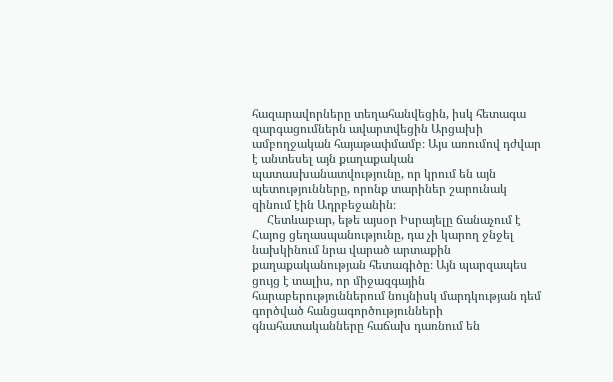հազարավորները տեղահանվեցին, իսկ հետագա զարգացումներն ավարտվեցին Արցախի ամբողջական հայաթափմամբ։ Այս առումով դժվար է անտեսել այն քաղաքական պատասխանատվությունը, որ կրում են այն պետությունները, որոնք տարիներ շարունակ զինում էին Ադրբեջանին։
     Հետևաբար, եթե այսօր Իսրայելը ճանաչում է Հայոց ցեղասպանությունը, դա չի կարող ջնջել նախկինում նրա վարած արտաքին քաղաքականության հետագիծը։ Այն պարզապես ցույց է տալիս, որ միջազգային հարաբերություններում նույնիսկ մարդկության դեմ գործված հանցագործությունների գնահատականները հաճախ դառնում են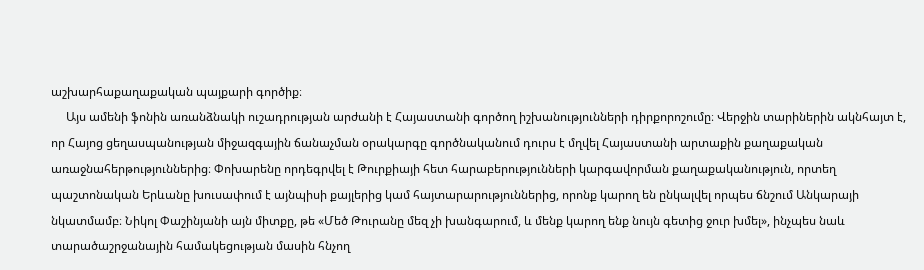աշխարհաքաղաքական պայքարի գործիք։
     Այս ամենի ֆոնին առանձնակի ուշադրության արժանի է Հայաստանի գործող իշխանությունների դիրքորոշումը։ Վերջին տարիներին ակնհայտ է, որ Հայոց ցեղասպանության միջազգային ճանաչման օրակարգը գործնականում դուրս է մղվել Հայաստանի արտաքին քաղաքական առաջնահերթություններից։ Փոխարենը որդեգրվել է Թուրքիայի հետ հարաբերությունների կարգավորման քաղաքականություն, որտեղ պաշտոնական Երևանը խուսափում է այնպիսի քայլերից կամ հայտարարություններից, որոնք կարող են ընկալվել որպես ճնշում Անկարայի նկատմամբ։ Նիկոլ Փաշինյանի այն միտքը, թե «Մեծ Թուրանը մեզ չի խանգարում, և մենք կարող ենք նույն գետից ջուր խմել», ինչպես նաև տարածաշրջանային համակեցության մասին հնչող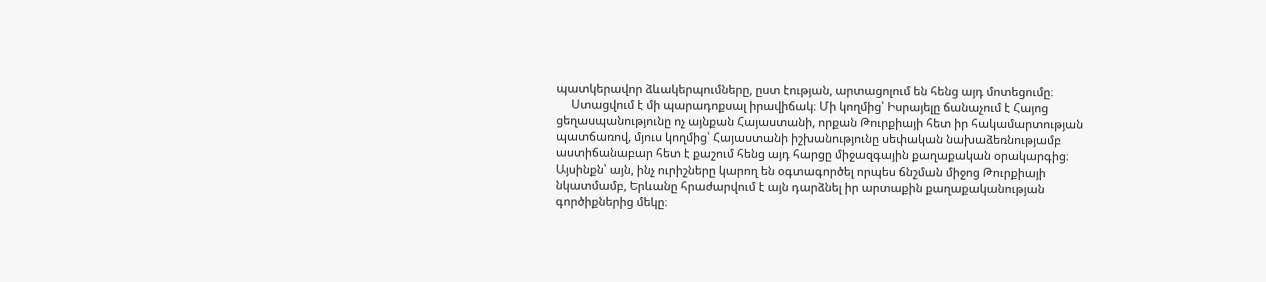պատկերավոր ձևակերպումները, ըստ էության, արտացոլում են հենց այդ մոտեցումը։
     Ստացվում է մի պարադոքսալ իրավիճակ։ Մի կողմից՝ Իսրայելը ճանաչում է Հայոց ցեղասպանությունը ոչ այնքան Հայաստանի, որքան Թուրքիայի հետ իր հակամարտության պատճառով, մյուս կողմից՝ Հայաստանի իշխանությունը սեփական նախաձեռնությամբ աստիճանաբար հետ է քաշում հենց այդ հարցը միջազգային քաղաքական օրակարգից։ Այսինքն՝ այն, ինչ ուրիշները կարող են օգտագործել որպես ճնշման միջոց Թուրքիայի նկատմամբ, Երևանը հրաժարվում է այն դարձնել իր արտաքին քաղաքականության գործիքներից մեկը։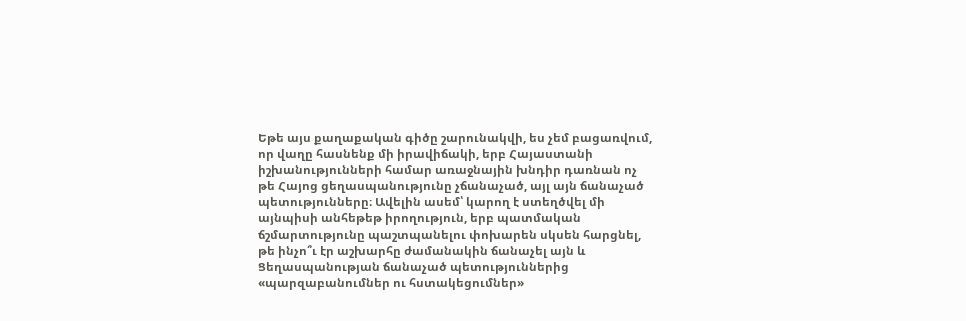Եթե այս քաղաքական գիծը շարունակվի, ես չեմ բացառվում, որ վաղը հասնենք մի իրավիճակի, երբ Հայաստանի իշխանությունների համար առաջնային խնդիր դառնան ոչ թե Հայոց ցեղասպանությունը չճանաչած, այլ այն ճանաչած պետությունները։ Ավելին ասեմ՝ կարող է ստեղծվել մի այնպիսի անհեթեթ իրողություն, երբ պատմական ճշմարտությունը պաշտպանելու փոխարեն սկսեն հարցնել, թե ինչո՞ւ էր աշխարհը ժամանակին ճանաչել այն և Ցեղասպանության ճանաչած պետություններից «պարզաբանումներ ու հստակեցումներ»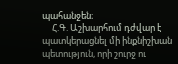պահանջեն։
     Հ.Գ. Աշխարհում դժվար է պատկերացնել մի ինքնիշխան պետություն, որի շուրջ ու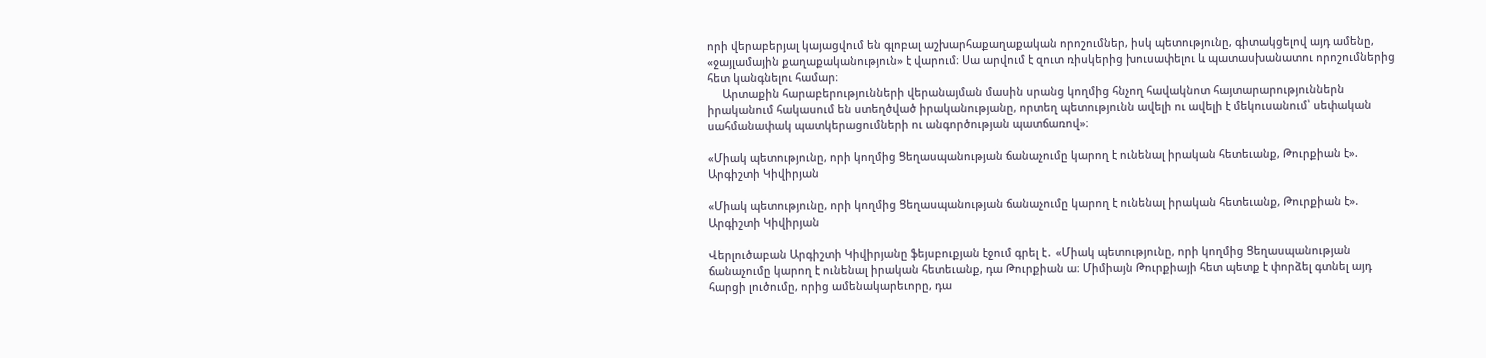որի վերաբերյալ կայացվում են գլոբալ աշխարհաքաղաքական որոշումներ, իսկ պետությունը, գիտակցելով այդ ամենը, «ջայլամային քաղաքականություն» է վարում։ Սա արվում է զուտ ռիսկերից խուսափելու և պատասխանատու որոշումներից հետ կանգնելու համար։
     Արտաքին հարաբերությունների վերանայման մասին սրանց կողմից հնչող հավակնոտ հայտարարություններն իրականում հակասում են ստեղծված իրականությանը, որտեղ պետությունն ավելի ու ավելի է մեկուսանում՝ սեփական սահմանափակ պատկերացումների ու անգործության պատճառով»։

«Միակ պետությունը, որի կողմից Ցեղասպանության ճանաչումը կարող է ունենալ իրական հետեւանք, Թուրքիան է». Արգիշտի Կիվիրյան

«Միակ պետությունը, որի կողմից Ցեղասպանության ճանաչումը կարող է ունենալ իրական հետեւանք, Թուրքիան է». Արգիշտի Կիվիրյան

Վերլուծաբան Արգիշտի Կիվիրյանը ֆեյսբուքյան էջում գրել է․ «Միակ պետությունը, որի կողմից Ցեղասպանության ճանաչումը կարող է ունենալ իրական հետեւանք, դա Թուրքիան ա։ Միմիայն Թուրքիայի հետ պետք է փորձել գտնել այդ հարցի լուծումը, որից ամենակարեւորը, դա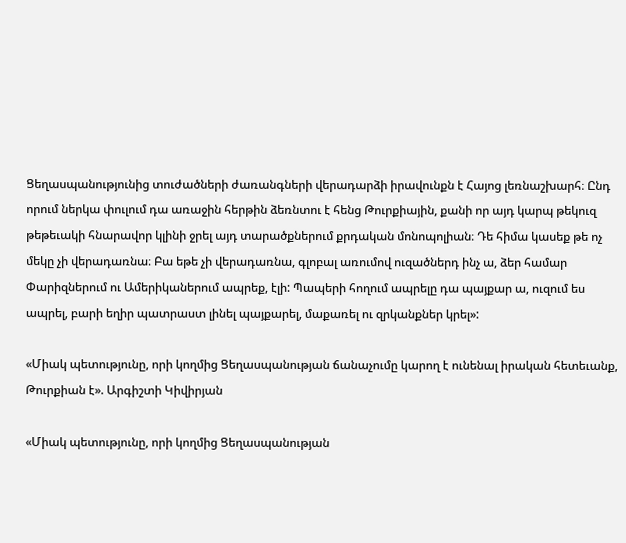Ցեղասպանությունից տուժածների ժառանգների վերադարձի իրավունքն է Հայոց լեռնաշխարհ։ Ընդ որում ներկա փուլում դա առաջին հերթին ձեռնտու է հենց Թուրքիային, քանի որ այդ կարպ թեկուզ թեթեւակի հնարավոր կլինի ջրել այդ տարածքներում քրդական մոնոպոլիան։ Դե հիմա կասեք թե ոչ մեկը չի վերադառնա։ Բա եթե չի վերադառնա, գլոբալ առումով ուզածներդ ինչ ա, ձեր համար Փարիզներում ու Ամերիկաներում ապրեք, էլի: Պապերի հողում ապրելը դա պայքար ա, ուզում ես ապրել, բարի եղիր պատրաստ լինել պայքարել, մաքառել ու զրկանքներ կրել»:

«Միակ պետությունը, որի կողմից Ցեղասպանության ճանաչումը կարող է ունենալ իրական հետեւանք, Թուրքիան է». Արգիշտի Կիվիրյան

«Միակ պետությունը, որի կողմից Ցեղասպանության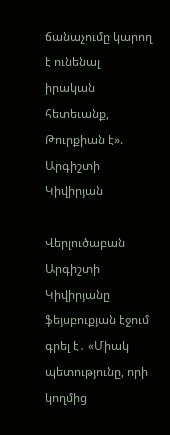ճանաչումը կարող է ունենալ իրական հետեւանք, Թուրքիան է». Արգիշտի Կիվիրյան

Վերլուծաբան Արգիշտի Կիվիրյանը ֆեյսբուքյան էջում գրել է․ «Միակ պետությունը, որի կողմից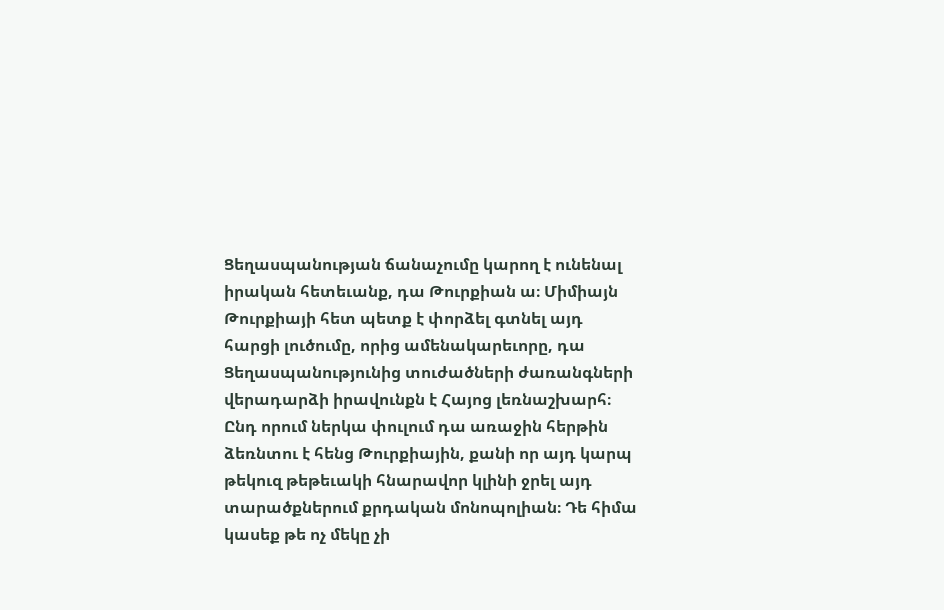Ցեղասպանության ճանաչումը կարող է ունենալ իրական հետեւանք, դա Թուրքիան ա։ Միմիայն Թուրքիայի հետ պետք է փորձել գտնել այդ հարցի լուծումը, որից ամենակարեւորը, դա Ցեղասպանությունից տուժածների ժառանգների վերադարձի իրավունքն է Հայոց լեռնաշխարհ։ Ընդ որում ներկա փուլում դա առաջին հերթին ձեռնտու է հենց Թուրքիային, քանի որ այդ կարպ թեկուզ թեթեւակի հնարավոր կլինի ջրել այդ տարածքներում քրդական մոնոպոլիան։ Դե հիմա կասեք թե ոչ մեկը չի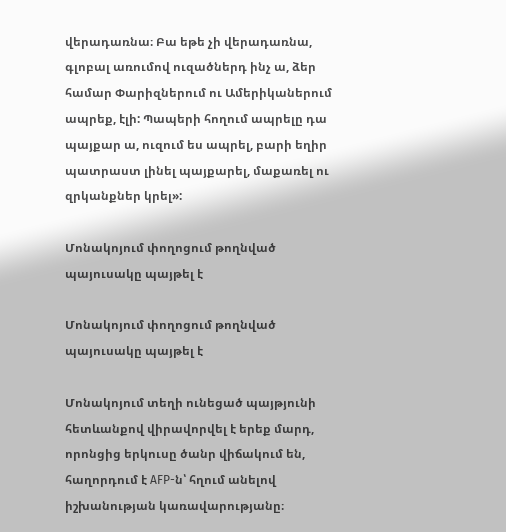վերադառնա։ Բա եթե չի վերադառնա, գլոբալ առումով ուզածներդ ինչ ա, ձեր համար Փարիզներում ու Ամերիկաներում ապրեք, էլի: Պապերի հողում ապրելը դա պայքար ա, ուզում ես ապրել, բարի եղիր պատրաստ լինել պայքարել, մաքառել ու զրկանքներ կրել»:

Մոնակոյում փողոցում թողնված պայուսակը պայթել է

Մոնակոյում փողոցում թողնված պայուսակը պայթել է

Մոնակոյում տեղի ունեցած պայթյունի հետևանքով վիրավորվել է երեք մարդ, որոնցից երկուսը ծանր վիճակում են, հաղորդում է AFP-ն՝ հղում անելով իշխանության կառավարությանը։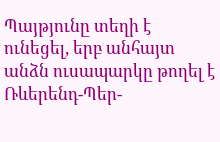Պայթյունը տեղի է ունեցել, երբ անհայտ անձն ուսապարկը թողել է Ռևերենդ-Պեր-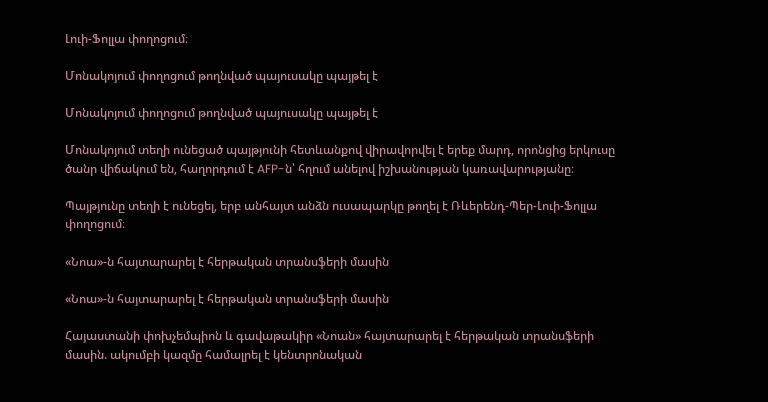Լուի-Ֆոլլա փողոցում։

Մոնակոյում փողոցում թողնված պայուսակը պայթել է

Մոնակոյում փողոցում թողնված պայուսակը պայթել է

Մոնակոյում տեղի ունեցած պայթյունի հետևանքով վիրավորվել է երեք մարդ, որոնցից երկուսը ծանր վիճակում են, հաղորդում է AFP-ն՝ հղում անելով իշխանության կառավարությանը։

Պայթյունը տեղի է ունեցել, երբ անհայտ անձն ուսապարկը թողել է Ռևերենդ-Պեր-Լուի-Ֆոլլա փողոցում։

«Նոա»-ն հայտարարել է հերթական տրանսֆերի մասին

«Նոա»-ն հայտարարել է հերթական տրանսֆերի մասին

Հայաստանի փոխչեմպիոն և գավաթակիր «Նոան» հայտարարել է հերթական տրանսֆերի մասին. ակումբի կազմը համալրել է կենտրոնական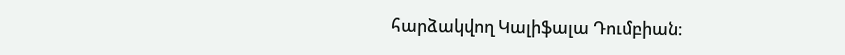հարձակվող Կալիֆալա Դումբիան։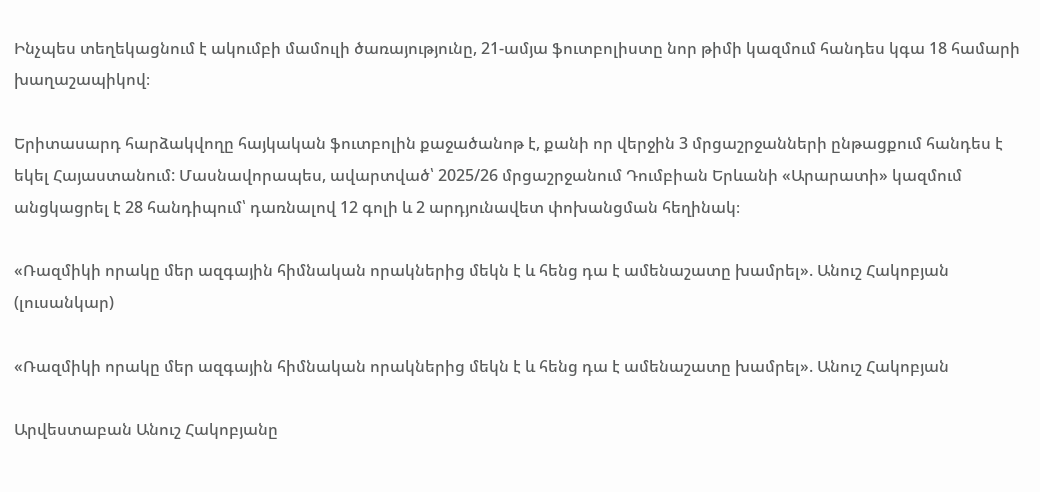Ինչպես տեղեկացնում է ակումբի մամուլի ծառայությունը, 21-ամյա ֆուտբոլիստը նոր թիմի կազմում հանդես կգա 18 համարի խաղաշապիկով։

Երիտասարդ հարձակվողը հայկական ֆուտբոլին քաջածանոթ է, քանի որ վերջին 3 մրցաշրջանների ընթացքում հանդես է եկել Հայաստանում: Մասնավորապես, ավարտված՝ 2025/26 մրցաշրջանում Դումբիան Երևանի «Արարատի» կազմում անցկացրել է 28 հանդիպում՝ դառնալով 12 գոլի և 2 արդյունավետ փոխանցման հեղինակ։

«Ռազմիկի որակը մեր ազգային հիմնական որակներից մեկն է և հենց դա է ամենաշատը խամրել». Անուշ Հակոբյան (լուսանկար)

«Ռազմիկի որակը մեր ազգային հիմնական որակներից մեկն է և հենց դա է ամենաշատը խամրել». Անուշ Հակոբյան

Արվեստաբան Անուշ Հակոբյանը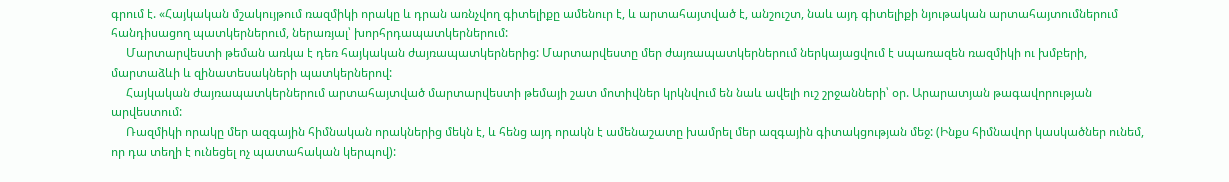գրում է. «Հայկական մշակույթում ռազմիկի որակը և դրան առնչվող գիտելիքը ամենուր է, և արտահայտված է, անշուշտ, նաև այդ գիտելիքի նյութական արտահայտումներում հանդիսացող պատկերներում, ներառյալ՝ խորհրդապատկերներում:
     Մարտարվեստի թեման առկա է դեռ հայկական ժայռապատկերներից: Մարտարվեստը մեր ժայռապատկերներում ներկայացվում է սպառազեն ռազմիկի ու խմբերի, մարտաձևի և զինատեսակների պատկերներով:
     Հայկական ժայռապատկերներում արտահայտված մարտարվեստի թեմայի շատ մոտիվներ կրկնվում են նաև ավելի ուշ շրջանների՝ օր. Արարատյան թագավորության արվեստում:
     Ռազմիկի որակը մեր ազգային հիմնական որակներից մեկն է, և հենց այդ որակն է ամենաշատը խամրել մեր ազգային գիտակցության մեջ: (Ինքս հիմնավոր կասկածներ ունեմ, որ դա տեղի է ունեցել ոչ պատահական կերպով):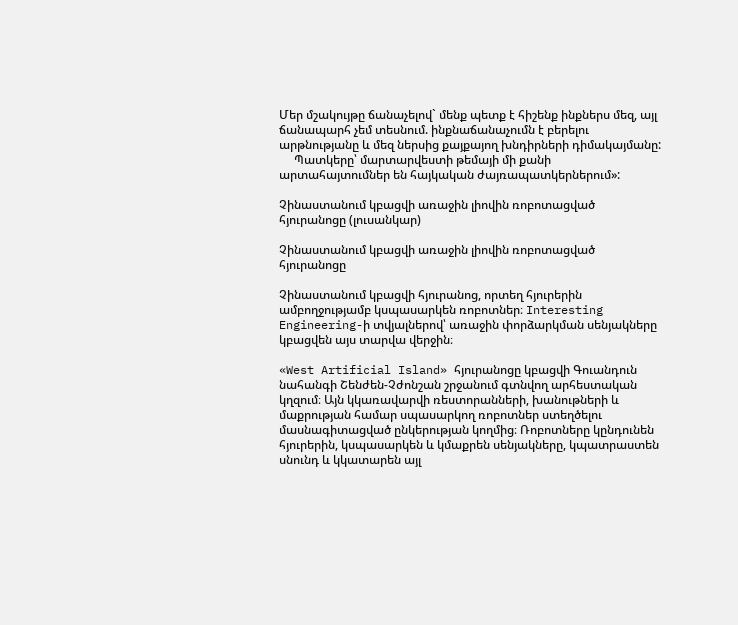Մեր մշակույթը ճանաչելով` մենք պետք է հիշենք ինքներս մեզ, այլ ճանապարհ չեմ տեսնում. ինքնաճանաչումն է բերելու արթնությանը և մեզ ներսից քայքայող խնդիրների դիմակայմանը:
     Պատկերը՝ մարտարվեստի թեմայի մի քանի արտահայտումներ են հայկական ժայռապատկերներում»:

Չինաստանում կբացվի առաջին լիովին ռոբոտացված հյուրանոցը (լուսանկար)

Չինաստանում կբացվի առաջին լիովին ռոբոտացված հյուրանոցը

Չինաստանում կբացվի հյուրանոց, որտեղ հյուրերին ամբողջությամբ կսպասարկեն ռոբոտներ։ Interesting Engineering-ի տվյալներով՝ առաջին փորձարկման սենյակները կբացվեն այս տարվա վերջին։

«West Artificial Island» հյուրանոցը կբացվի Գուանդուն նահանգի Շենժեն-Չժոնշան շրջանում գտնվող արհեստական կղզում։ Այն կկառավարվի ռեստորանների, խանութների և մաքրության համար սպասարկող ռոբոտներ ստեղծելու մասնագիտացված ընկերության կողմից։ Ռոբոտները կընդունեն հյուրերին, կսպասարկեն և կմաքրեն սենյակները, կպատրաստեն սնունդ և կկատարեն այլ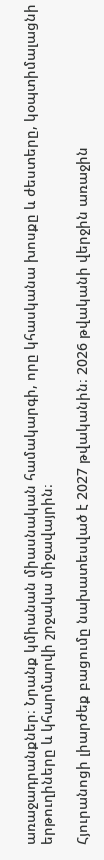առաջադրանքներ։ Նրանք կմիանան միասնական համակարգի, որը կհասկանա խոսքը և ժեստերը, կօպտիմալացնի երթուղիները և կհարմարվի շրջակա միջավայրին։

Հյուրանոցի լիարժեք բացումը նախատեսված է 2027 թվականին։ 2026 թվականի վերջին առաջին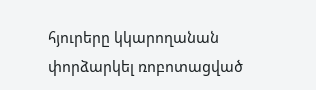հյուրերը կկարողանան փորձարկել ռոբոտացված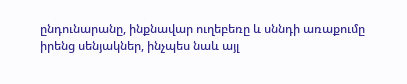ընդունարանը, ինքնավար ուղեբեռը և սննդի առաքումը իրենց սենյակներ, ինչպես նաև այլ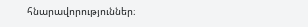հնարավորություններ։